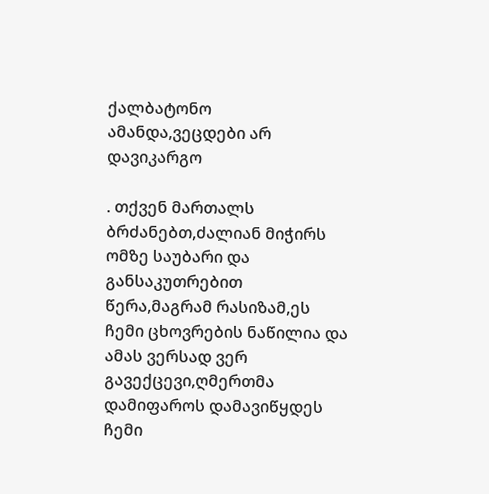ქალბატონო ამანდა,ვეცდები არ დავიკარგო

. თქვენ მართალს ბრძანებთ,ძალიან მიჭირს ომზე საუბარი და განსაკუთრებით წერა,მაგრამ რასიზამ,ეს ჩემი ცხოვრების ნაწილია და ამას ვერსად ვერ გავექცევი,ღმერთმა დამიფაროს დამავიწყდეს ჩემი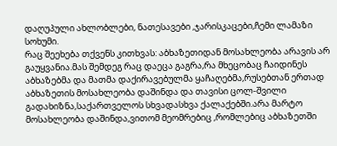დაღუპული ახლობლები, ნათესავები ,ჯარისკაცები,ჩემი ლამაზი სოხუმი.
რაც შეეხება თქვენს კითხვას: აბხაზეთიდან მოსახლეობა არავის არ გაუყვანია.მას შემდეგ რაც დაეცა გაგრა,რა მხეცობაც ჩაიდინეს აბხაზებმა და მათმა დაქირავებულმა ყაჩაღებმა,რუსებთან ერთად აბხაზეთის მოსახლეობა დაშინდა და თავისი ცოლ-შვილი გადახიზნა,საქართველოს სხვადასხვა ქალაქებში.არა მარტო მოსახლეობა დაშინდა,ვითომ მეომრებიც ,რომლებიც აბხაზეთში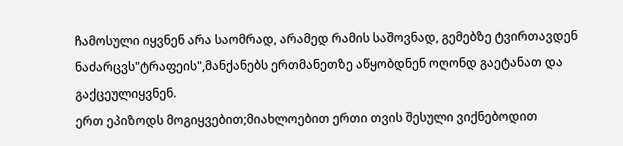ჩამოსული იყვნენ არა საომრად, არამედ რამის საშოვნად, გემებზე ტვირთავდენ ნაძარცვს"ტრაფეის",მანქანებს ერთმანეთზე აწყობდნენ ოღონდ გაეტანათ და გაქცეულიყვნენ.
ერთ ეპიზოდს მოგიყვებით;მიახლოებით ერთი თვის შესული ვიქნებოდით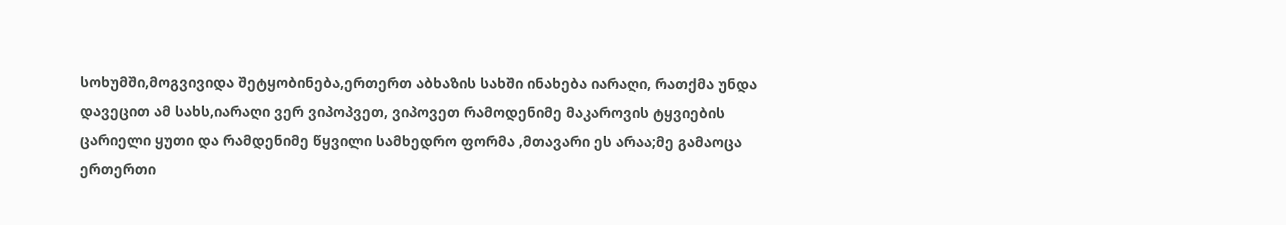სოხუმში,მოგვივიდა შეტყობინება,ერთერთ აბხაზის სახში ინახება იარაღი, რათქმა უნდა დავეცით ამ სახს,იარაღი ვერ ვიპოპვეთ, ვიპოვეთ რამოდენიმე მაკაროვის ტყვიების ცარიელი ყუთი და რამდენიმე წყვილი სამხედრო ფორმა ,მთავარი ეს არაა;მე გამაოცა ერთერთი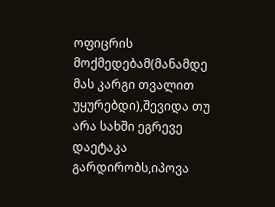ოფიცრის მოქმედებამ(მანამდე მას კარგი თვალით უყურებდი),შევიდა თუ არა სახში ეგრევე დაეტაკა გარდირობს,იპოვა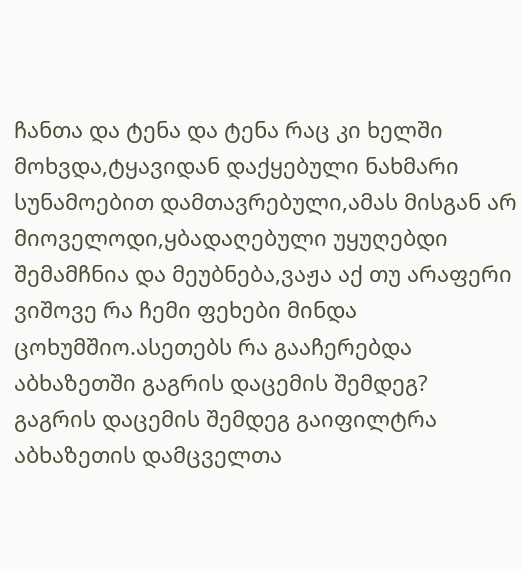ჩანთა და ტენა და ტენა რაც კი ხელში მოხვდა,ტყავიდან დაქყებული ნახმარი სუნამოებით დამთავრებული,ამას მისგან არ მიოველოდი,ყბადაღებული უყუღებდი შემამჩნია და მეუბნება,ვაჟა აქ თუ არაფერი ვიშოვე რა ჩემი ფეხები მინდა ცოხუმშიო.ასეთებს რა გააჩერებდა აბხაზეთში გაგრის დაცემის შემდეგ?
გაგრის დაცემის შემდეგ გაიფილტრა აბხაზეთის დამცველთა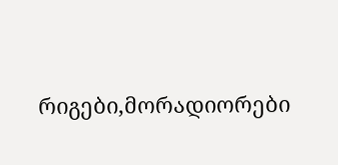რიგები,მორადიორები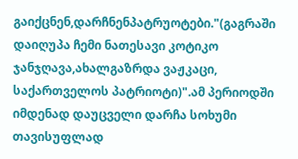გაიქცნენ,დარჩნენპატრუოტები."(გაგრაში დაიღუპა ჩემი ნათესავი კოტიკო ჯანჯღავა,ახალგაზრდა ვაჟკაცი, საქართველოს პატრიოტი)".ამ პერიოდში იმდენად დაუცველი დარჩა სოხუმი თავისუფლად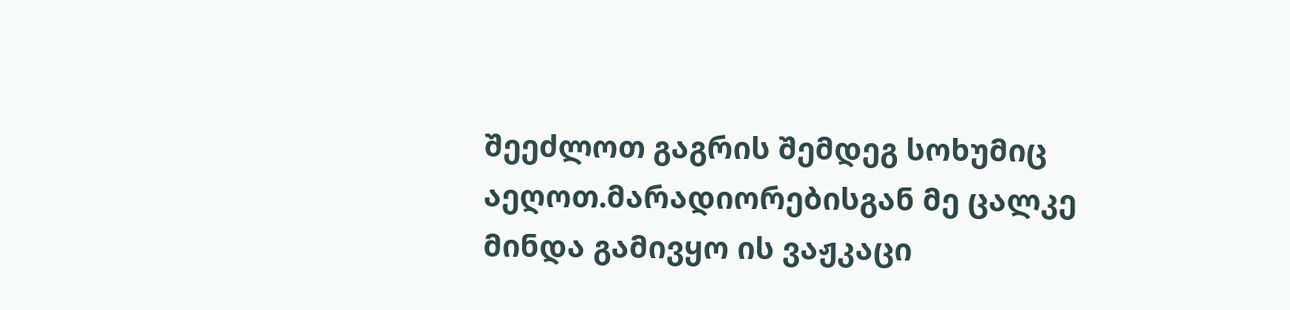შეეძლოთ გაგრის შემდეგ სოხუმიც აეღოთ.მარადიორებისგან მე ცალკე მინდა გამივყო ის ვაჟკაცი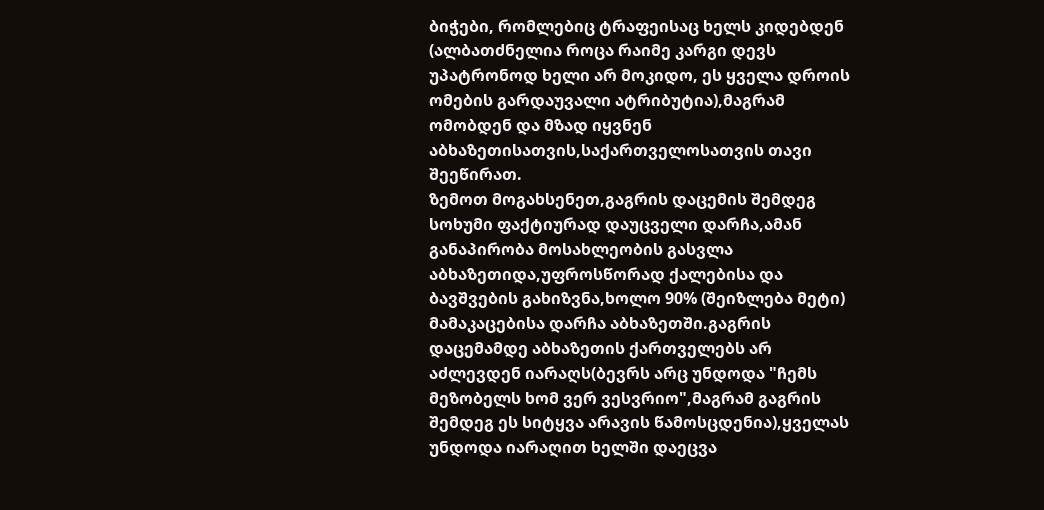ბიჭები, რომლებიც ტრაფეისაც ხელს კიდებდენ (ალბათძნელია როცა რაიმე კარგი დევს უპატრონოდ ხელი არ მოკიდო, ეს ყველა დროის ომების გარდაუვალი ატრიბუტია),მაგრამ ომობდენ და მზად იყვნენ აბხაზეთისათვის,საქართველოსათვის თავი შეეწირათ.
ზემოთ მოგახსენეთ,გაგრის დაცემის შემდეგ სოხუმი ფაქტიურად დაუცველი დარჩა,ამან განაპირობა მოსახლეობის გასვლა აბხაზეთიდა,უფროსწორად ქალებისა და ბავშვების გახიზვნა,ხოლო 90% (შეიზლება მეტი) მამაკაცებისა დარჩა აბხაზეთში.გაგრის დაცემამდე აბხაზეთის ქართველებს არ აძლევდენ იარაღს(ბევრს არც უნდოდა "ჩემს მეზობელს ხომ ვერ ვესვრიო",მაგრამ გაგრის შემდეგ ეს სიტყვა არავის წამოსცდენია),ყველას უნდოდა იარაღით ხელში დაეცვა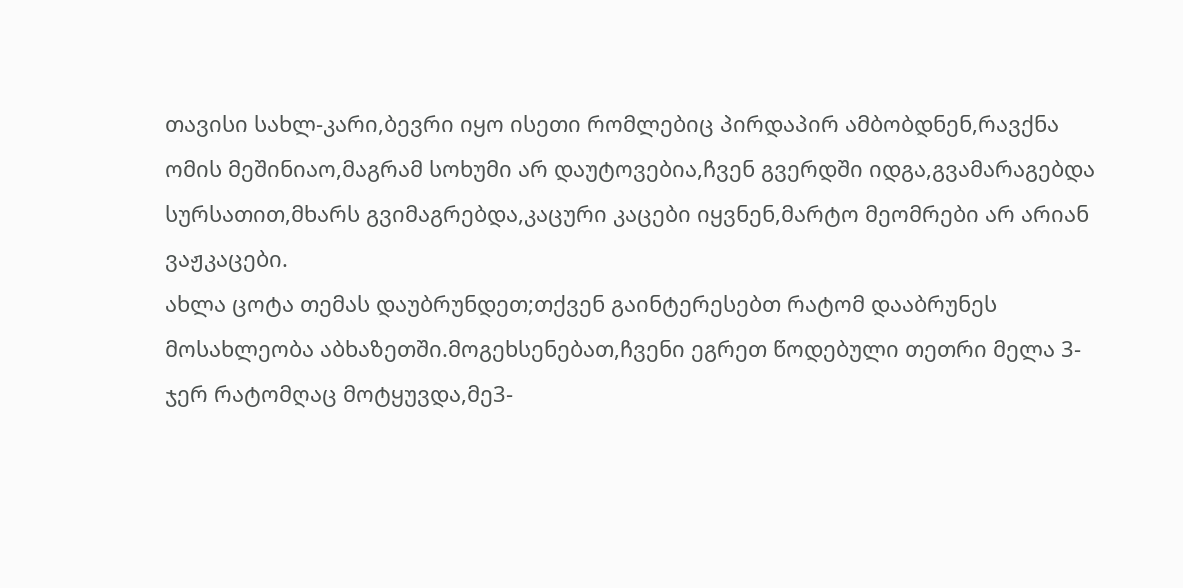თავისი სახლ-კარი,ბევრი იყო ისეთი რომლებიც პირდაპირ ამბობდნენ,რავქნა ომის მეშინიაო,მაგრამ სოხუმი არ დაუტოვებია,ჩვენ გვერდში იდგა,გვამარაგებდა სურსათით,მხარს გვიმაგრებდა,კაცური კაცები იყვნენ,მარტო მეომრები არ არიან ვაჟკაცები.
ახლა ცოტა თემას დაუბრუნდეთ;თქვენ გაინტერესებთ რატომ დააბრუნეს მოსახლეობა აბხაზეთში.მოგეხსენებათ,ჩვენი ეგრეთ წოდებული თეთრი მელა 3-ჯერ რატომღაც მოტყუვდა,მე3-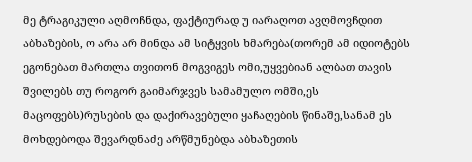მე ტრაგიკული აღმოჩნდა, ფაქტიურად უ იარაღოთ ავღმოვჩდით აბხაზების, ო არა არ მინდა ამ სიტყვის ხმარება(თორემ ამ იდიოტებს ეგონებათ მართლა თვითონ მოგვიგეს ომი,უყვებიან ალბათ თავის შვილებს თუ როგორ გაიმარჯვეს სამამულო ომში,ეს მაცოფებს)რუსების და დაქირავებული ყაჩაღების წინაშე,სანამ ეს მოხდებოდა შევარდნაძე არწმუნებდა აბხაზეთის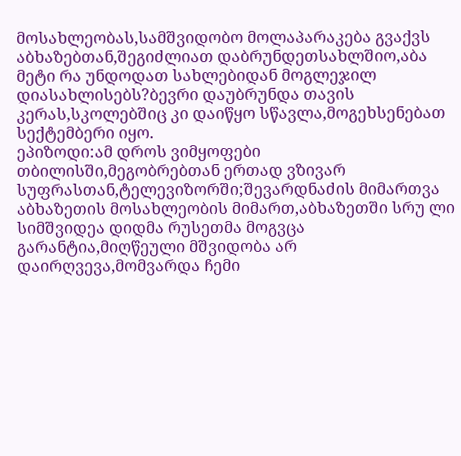მოსახლეობას,სამშვიდობო მოლაპარაკება გვაქვს აბხაზებთან,შეგიძლიათ დაბრუნდეთსახლშიო,აბა მეტი რა უნდოდათ სახლებიდან მოგლეჯილ დიასახლისებს?ბევრი დაუბრუნდა თავის კერას,სკოლებშიც კი დაიწყო სწავლა,მოგეხსენებათ სექტემბერი იყო.
ეპიზოდი:ამ დროს ვიმყოფები თბილისში,მეგობრებთან ერთად ვზივარ სუფრასთან,ტელევიზორში;შევარდნაძის მიმართვა აბხაზეთის მოსახლეობის მიმართ,აბხაზეთში სრუ ლი სიმშვიდეა დიდმა რუსეთმა მოგვცა გარანტია,მიღწეული მშვიდობა არ დაირღვევა,მომვარდა ჩემი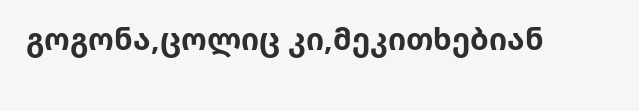გოგონა,ცოლიც კი,მეკითხებიან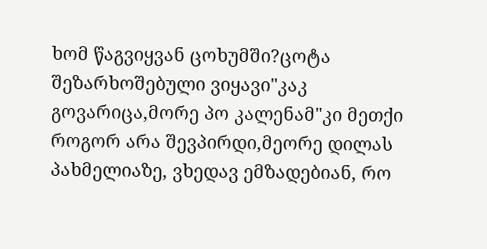ხომ წაგვიყვან ცოხუმში?ცოტა შეზარხოშებული ვიყავი"კაკ გოვარიცა,მორე პო კალენამ"კი მეთქი როგორ არა შევპირდი,მეორე დილას პახმელიაზე, ვხედავ ემზადებიან, რო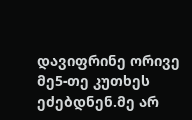დავიფრინე ორივე მე5-თე კუთხეს ეძებდნენ.მე არ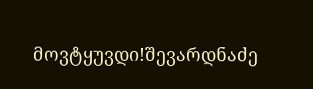მოვტყუვდი!შევარდნაძე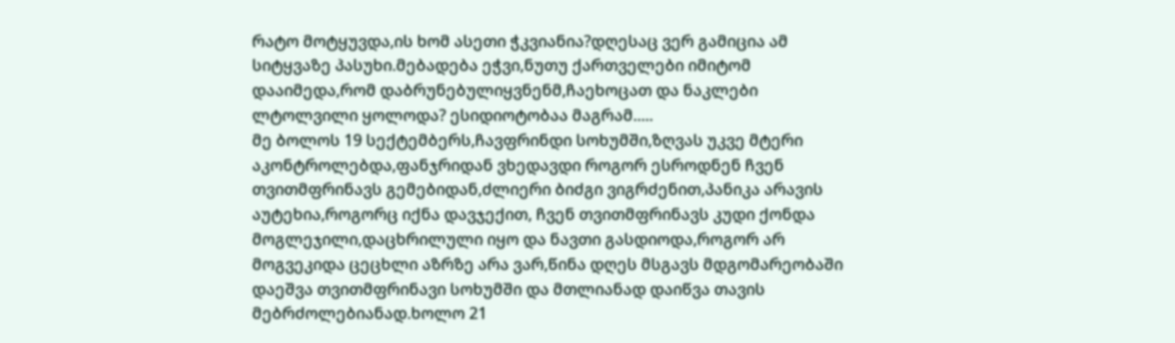რატო მოტყუვდა,ის ხომ ასეთი ჭკვიანია?დღესაც ვერ გამიცია ამ სიტყვაზე პასუხი.მებადება ეჭვი,ნუთუ ქართველები იმიტომ დააიმედა,რომ დაბრუნებულიყვნენმ,ჩაეხოცათ და ნაკლები ლტოლვილი ყოლოდა? ესიდიოტობაა მაგრამ.....
მე ბოლოს 19 სექტემბერს,ჩავფრინდი სოხუმში,ზღვას უკვე მტერი აკონტროლებდა,ფანჯრიდან ვხედავდი როგორ ესროდნენ ჩვენ თვითმფრინავს გემებიდან,ძლიერი ბიძგი ვიგრძენით,პანიკა არავის აუტეხია,როგორც იქნა დავჯექით, ჩვენ თვითმფრინავს კუდი ქონდა მოგლეჯილი,დაცხრილული იყო და ნავთი გასდიოდა,როგორ არ მოგვეკიდა ცეცხლი აზრზე არა ვარ,წინა დღეს მსგავს მდგომარეობაში დაეშვა თვითმფრინავი სოხუმში და მთლიანად დაიწვა თავის მებრძოლებიანად.ხოლო 21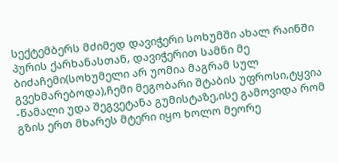სექტემბერს მძიმედ დავიჭერი სოხუმში ახალ რაინში პურის ქარხანასთან, დავიჭერით სამნი მე ბიძაჩემი(სოხუმელი არ უომია მაგრამ სულ გვეხმარებოდა),ჩემი მეგობარი შტაბის უფროსი,ტყვია -წამალი უდა შეგვეტანა გუმისტაზე,ისე გამოვიდა რომ გზის ერთ მხარეს მტერი იყო ხოლო მეორე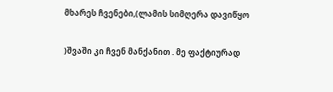მხარეს ჩვენები,(ლამის სიმღერა დავიწყო

)შვაში კი ჩვენ მანქანით . მე ფაქტიურად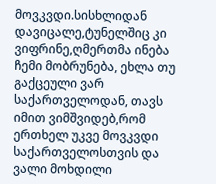მოვკვდი.სისხლიდან დავიცალე,ტუნელშიც კი ვიფრინე,ღმერთმა ინება ჩემი მობრუნება, ეხლა თუ გაქცეული ვარ საქართველოდან, თავს იმით ვიმშვიდებ,რომ ერთხელ უკვე მოვკვდი საქართველოსთვის და ვალი მოხდილი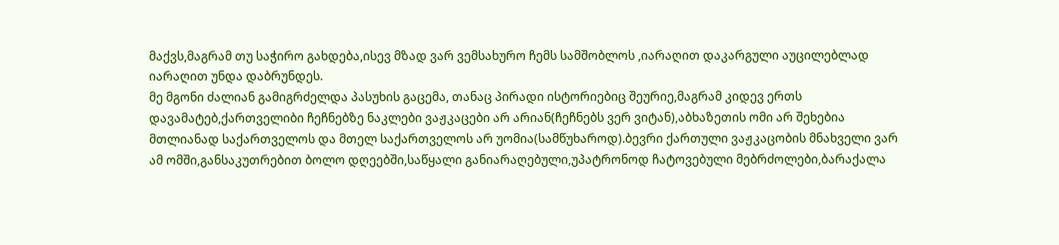მაქვს,მაგრამ თუ საჭირო გახდება,ისევ მზად ვარ ვემსახურო ჩემს სამშობლოს ,იარაღით დაკარგული აუცილებლად იარაღით უნდა დაბრუნდეს.
მე მგონი ძალიან გამიგრძელდა პასუხის გაცემა, თანაც პირადი ისტორიებიც შეურიე,მაგრამ კიდევ ერთს დავამატებ,ქართველიბი ჩეჩნებზე ნაკლები ვაჟკაცები არ არიან(ჩეჩნებს ვერ ვიტან),აბხაზეთის ომი არ შეხებია მთლიანად საქართველოს და მთელ საქართველოს არ უომია(სამწუხაროდ).ბევრი ქართული ვაჟკაცობის მნახველი ვარ ამ ომში,განსაკუთრებით ბოლო დღეებში,საწყალი განიარაღებული,უპატრონოდ ჩატოვებული მებრძოლები,ბარაქალა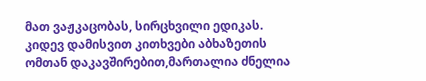მათ ვაჟკაცობას, სირცხვილი ედიკას.
კიდევ დამისვით კითხვები აბხაზეთის ომთან დაკავშირებით,მართალია ძნელია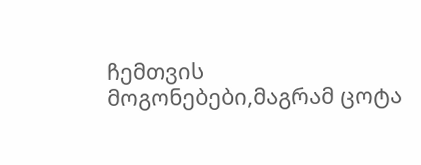ჩემთვის მოგონებები,მაგრამ ცოტა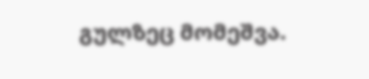გულზეც მომეშვა.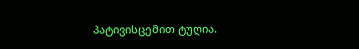პატივისცემით ტუღია.